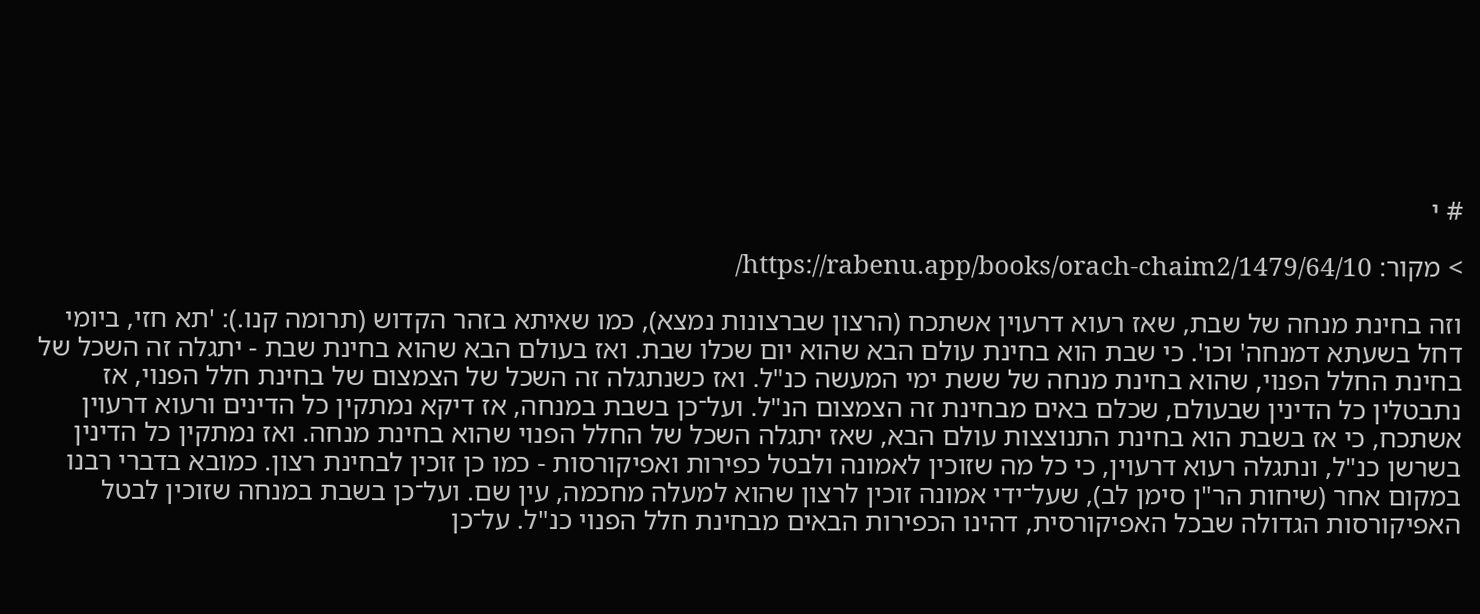# י

> מקור: https://rabenu.app/books/orach-chaim2/1479/64/10/

וזה בחינת מנחה של שבת, שאז רעוא דרעוין אשתכח (הרצון שברצונות נמצא), כמו שאיתא בזהר הקדוש (תרומה קנו.): 'תא חזי, ביומי דחל בשעתא דמנחה' וכו'. כי שבת הוא בחינת עולם הבא שהוא יום שכלו שבת. ואז בעולם הבא שהוא בחינת שבת - יתגלה זה השכל של בחינת החלל הפנוי, שהוא בחינת מנחה של ששת ימי המעשה כנ"ל. ואז כשנתגלה זה השכל של הצמצום של בחינת חלל הפנוי, אז נתבטלין כל הדינין שבעולם, שכלם באים מבחינת זה הצמצום הנ"ל. ועל־כן בשבת במנחה, אז דיקא נמתקין כל הדינים ורעוא דרעוין אשתכח, כי אז בשבת הוא בחינת התנוצצות עולם הבא, שאז יתגלה השכל של החלל הפנוי שהוא בחינת מנחה. ואז נמתקין כל הדינין בשרשן כנ"ל, ונתגלה רעוא דרעוין, כי כל מה שזוכין לאמונה ולבטל כפירות ואפיקורסות - כמו כן זוכין לבחינת רצון. כמובא בדברי רבנו במקום אחר (שיחות הר"ן סימן לב), שעל־ידי אמונה זוכין לרצון שהוא למעלה מחכמה, עין שם. ועל־כן בשבת במנחה שזוכין לבטל האפיקורסות הגדולה שבכל האפיקורסית, דהינו הכפירות הבאים מבחינת חלל הפנוי כנ"ל. על־כן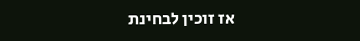אז זוכין לבחינת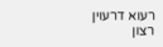רעוא דרעוין רצון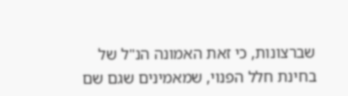שברצונות, כי זאת האמונה הנ"ל של בחינת חלל הפנוי, שמאמינים שגם שם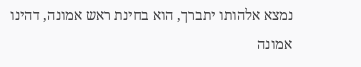נמצא אלהותו יתברך, הוא בחינת ראש אמונה, דהינו אמונה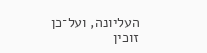העליונה, ועל־כן זוכין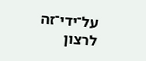על־ידי־זה לרצון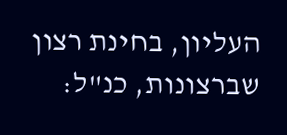העליון, בחינת רצון שברצונות, כנ"ל: